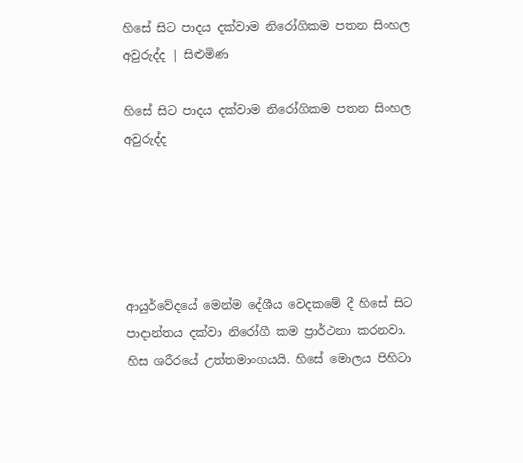හිසේ සිට පාදය දක්වාම නිරෝගිකම පතන සිංහල අවුරුද්ද | සිළුමිණ

හිසේ සිට පාදය දක්වාම නිරෝගිකම පතන සිංහල අවුරුද්ද





ආයුර්වේදයේ මෙන්ම දේශීය වෙදකමේ දී හිසේ සිට පාදාන්තය දක්වා නිරෝගී කම ප්‍රාර්ථනා කරනවා. හිස ශරීරයේ උත්තමාංගයයි. හිසේ මොලය පිහිටා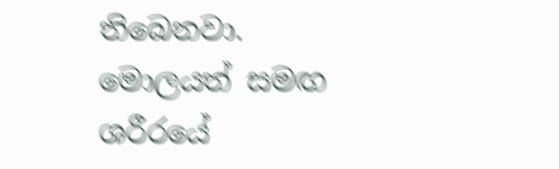තිබෙනවා. මොලයත් සමඟ ශරීරයේ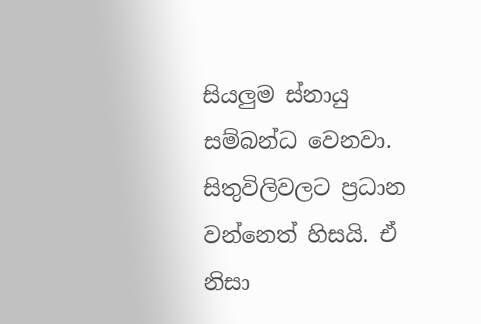සියලුම ස්නායු සම්බන්ධ වෙනවා. සිතුවිලිවලට ප්‍රධාන වන්නෙත් හිසයි. ඒ නිසා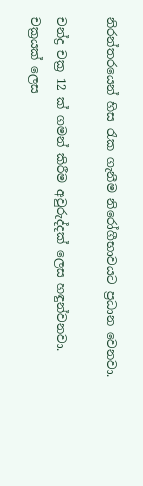නිරන්තරයෙන් හිස රැක ගැනීම නිරෝගීභාවයට ප්‍රධාන වෙනවා.

චන්ද්‍ර චක්‍ර 12 ක් ගමන් කිරීම අවුරුද්දක් ලෙස හඳුන්වනවා. චක්‍රයක් ලෙස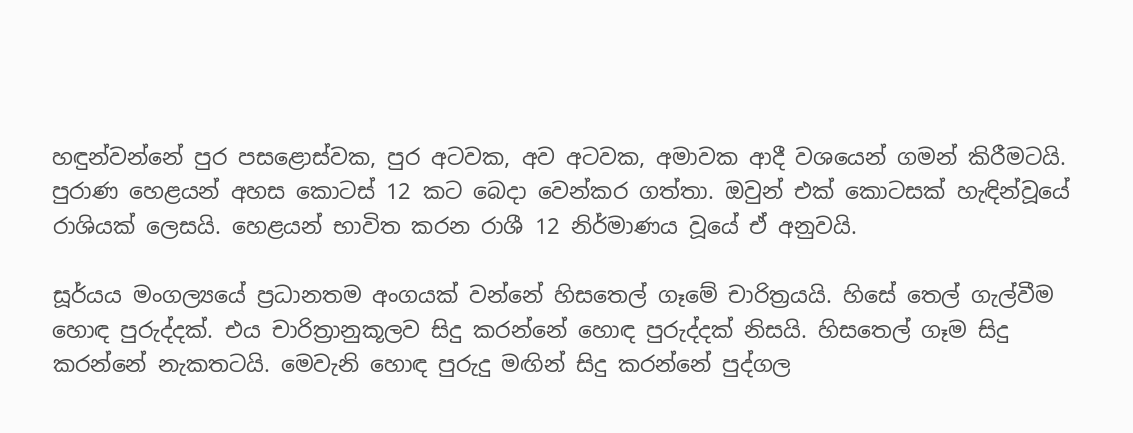හඳුන්වන්නේ පුර පසළොස්වක, පුර අටවක, අව අටවක, අමාවක ආදී වශයෙන් ගමන් කිරීමටයි. පුරාණ හෙළයන් අහස කොටස් 12 කට බෙදා වෙන්කර ගත්තා. ඔවුන් එක් කොටසක් හැඳින්වූයේ රාශියක් ලෙසයි. හෙළයන් භාවිත කරන රාශී 12 නිර්මාණය වූයේ ඒ අනුවයි.

සූර්යය මංගල්‍යයේ ප්‍රධානතම අංගයක් වන්නේ හිසතෙල් ගෑමේ චාරිත්‍රයයි. හිසේ තෙල් ගැල්වීම හොඳ පුරුද්දක්. එය චාරිත්‍රානුකූලව සිදු කරන්නේ හොඳ පුරුද්දක් නිසයි. හිසතෙල් ගෑම සිදු කරන්නේ නැකතටයි. මෙවැනි හොඳ පුරුදු මඟින් සිදු කරන්නේ පුද්ගල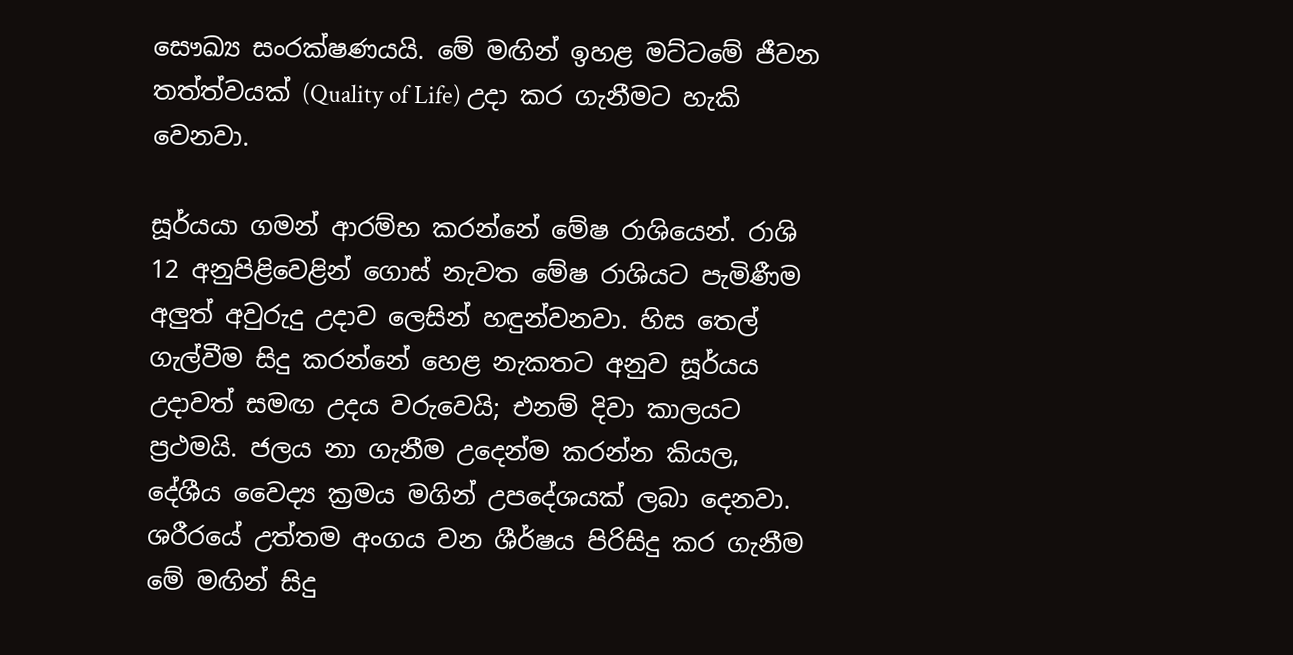සෞඛ්‍ය සංරක්ෂණයයි. මේ මඟින් ඉහළ මට්ටමේ ජීවන තත්ත්වයක් (Quality of Life) උදා කර ගැනීමට හැකි වෙනවා.

සූර්යයා ගමන් ආරම්භ කරන්නේ මේෂ රාශියෙන්. රාශි 12 අනුපිළිවෙළින් ගොස් නැවත මේෂ රාශියට පැමිණීම අලුත් අවුරුදු උදාව ලෙසින් හඳුන්වනවා. හිස තෙල් ගැල්වීම සිදු කරන්නේ හෙළ නැකතට අනුව සූර්යය උදාවත් සමඟ උදය වරුවෙයි; එනම් දිවා කාලයට ප්‍රථමයි. ජලය නා ගැනීම උදෙන්ම කරන්න කියල, දේශීය වෛද්‍ය ක්‍රමය මගින් උපදේශයක් ලබා දෙනවා. ශරීරයේ උත්තම අංගය වන ශීර්ෂය පිරිසිදු කර ගැනීම මේ මඟින් සිදු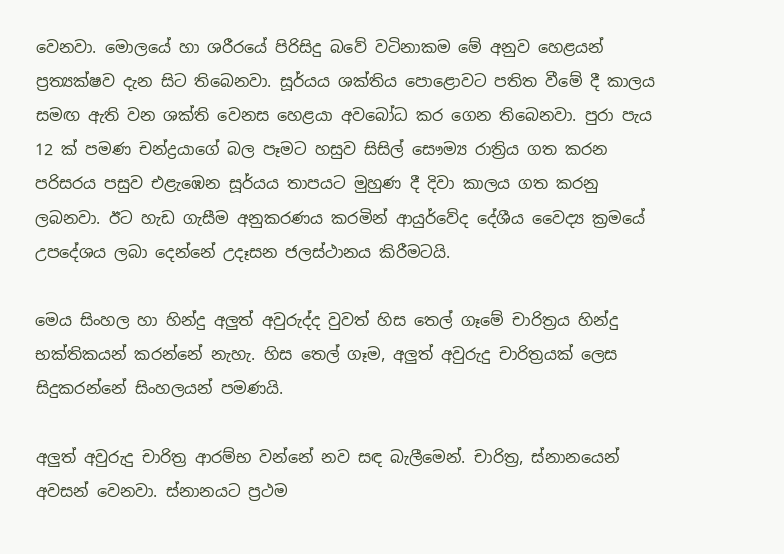වෙනවා. මොලයේ හා ශරීරයේ පිරිසිදු බවේ වටිනාකම මේ අනුව හෙළයන් ප්‍රත්‍යක්ෂව දැන සිට තිබෙනවා. සූර්යය ශක්තිය පොළොවට පතිත වීමේ දී කාලය සමඟ ඇති වන ශක්ති වෙනස හෙළයා අවබෝධ කර ගෙන තිබෙනවා. පුරා පැය 12 ක් පමණ චන්ද්‍රයාගේ බල පෑමට හසුව සිසිල් සෞම්‍ය රාත්‍රිය ගත කරන පරිසරය පසුව එළැඹෙන සූර්යය තාපයට මුහුණ දී දිවා කාලය ගත කරනු ලබනවා. ඊට හැඩ ගැසීම අනුකරණය කරමින් ආයුර්වේද දේශීය වෛද්‍ය ක්‍රමයේ උපදේශය ලබා දෙන්නේ උදෑසන ජලස්ථානය කිරීමටයි.

මෙය සිංහල හා හින්දු අලුත් අවුරුද්ද වුවත් හිස තෙල් ගෑමේ චාරිත්‍රය හින්දු භක්තිකයන් කරන්නේ නැහැ. හිස තෙල් ගෑම, අලුත් අවුරුදු චාරිත්‍රයක් ලෙස සිදුකරන්නේ සිංහලයන් පමණයි.

අලුත් අවුරුදු චාරිත්‍ර ආරම්භ වන්නේ නව සඳ බැලීමෙන්. චාරිත්‍ර, ස්නානයෙන් අවසන් වෙනවා. ස්නානයට ප්‍රථම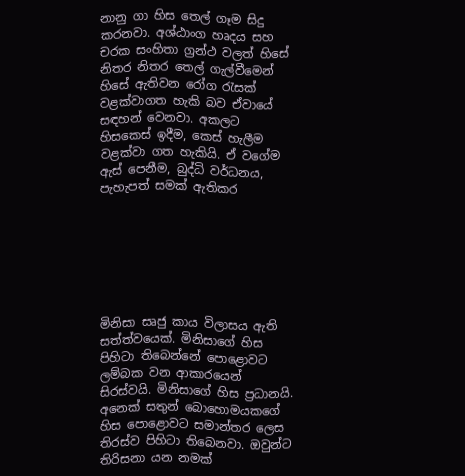නානු ගා හිස තෙල් ගෑම සිදු කරනවා. අශ්ඨාංග හෘදය සහ චරක සංහිතා ග්‍රන්ථ වලත් හිසේ නිතර නිතර තෙල් ගැල්වීමෙන් හිසේ ඇතිවන රෝග රැසක් වළක්වාගත හැකි බව ඒවායේ සඳහන් වෙනවා. අකලට හිසකෙස් ඉදීම, කෙස් හැලීම වළක්වා ගත හැකියි. ඒ වගේම ඇස් පෙනීම, බුද්ධි වර්ධනය, පැහැපත් සමක් ඇතිකර







මිනිසා සෘජු කාය විලාසය ඇති සත්ත්වයෙක්. මිනිසාගේ හිස පිහිටා තිබෙන්නේ පොළොවට ලම්බක වන ආකාරයෙන්
සිරස්වයි. මිනිසාගේ හිස ප්‍රධානයි. අනෙක් සතුන් බොහොමයකගේ හිස පොළොවට සමාන්තර ලෙස තිරස්ව පිහිටා තිබෙනවා. ඔවුන්ට තිරිසනා යන නමක්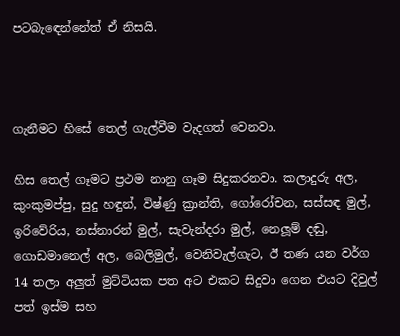පටබැඳෙන්නේත් ඒ නිසයි.



ගැනීමට හිසේ තෙල් ගැල්වීම වැදගත් වෙනවා.

හිස තෙල් ගෑමට ප්‍රථම නානු ගෑම සිදුකරනවා. කලාදුරු අල, කුංකුමප්පු, සුදු හඳුන්, විෂ්ණු ක්‍රාන්ති, ගෝරෝචන, සස්සඳ මුල්, ඉරිවේරිය, නස්නාරන් මුල්, සැවැන්දරා මුල්, නෙලූම් දඬු, ගොඩමානෙල් අල, බෙලිමුල්, වෙනිවැල්ගැට, ඊ තණ යන වර්ග 14 තලා අලුත් මුට්ටියක පත අට එකට සිදුවා ගෙන එයට දිවුල් පත් ඉස්ම සහ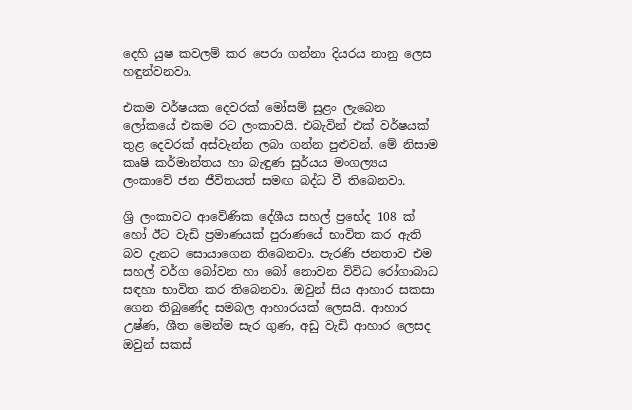දෙහි යුෂ කවලම් කර පෙරා ගන්නා දියරය නානු ලෙස හඳුන්වනවා.

එකම වර්ෂයක දෙවරක් මෝසම් සුළං ලැබෙන ලෝකයේ එකම රට ලංකාවයි. එබැවින් එක් වර්ෂයක් තුළ දෙවරක් අස්වැන්න ලබා ගන්න පුළුවන්. මේ නිසාම කෘෂි කර්මාන්තය හා බැඳුණ සුර්යය මංගල්‍යය ලංකාවේ ජන ජීවිතයත් සමඟ බද්ධ වී තිබෙනවා.

ශ්‍රි ලංකාවට ආවේණික දේශීය සහල් ප්‍රභේද 108 ක් හෝ ඊට වැඩි ප්‍රමාණයක් පුරාණයේ භාවිත කර ඇති බව දැනට සොයාගෙන තිබෙනවා. පැරණි ජනතාව එම සහල් වර්ග බෝවන හා බෝ නොවන විවිධ රෝගාබාධ සඳහා භාවිත කර තිබෙනවා. ඔවුන් සිය ආහාර සකසා ගෙන තිබුණේද සමබල ආහාරයක් ලෙසයි. ආහාර උෂ්ණ, ශීත මෙන්ම සැර ගුණ, අඩු වැඩි ආහාර ලෙසද ඔවුන් සකස්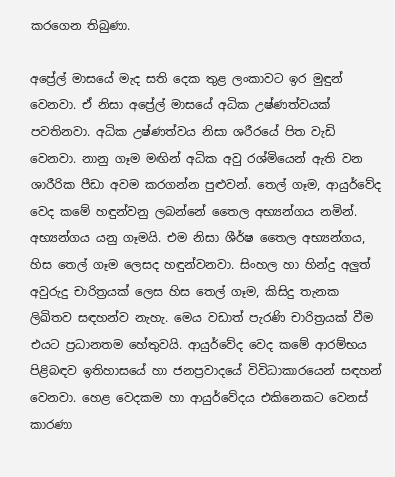කරගෙන තිබුණා.

අප්‍රේල් මාසයේ මැද සති දෙක තුළ ලංකාවට ඉර මුඳුන් වෙනවා. ඒ නිසා අප්‍රේල් මාසයේ අධික උෂ්ණත්වයක් පවතිනවා. අධික උෂ්ණත්වය නිසා ශරීරයේ පිත වැඩි වෙනවා. නානු ගෑම මඟින් අධික අවු රශ්මියෙන් ඇති වන ශාරීරික පීඩා අවම කරගන්න පුළුවන්. තෙල් ගෑම, ආයුර්වේද වෙද කමේ හඳුන්වනු ලබන්නේ තෛල අභ්‍යන්ගය නමින්. අභ්‍යන්ගය යනු ගෑමයි. එම නිසා ශීර්ෂ තෛල අභ්‍යන්ගය, හිස තෙල් ගෑම ලෙසද හඳුන්වනවා. සිංහල හා හින්දු අලුත් අවුරුදු චාරිත්‍රයක් ලෙස හිස තෙල් ගෑම, කිසිදු තැනක ලිඛිතව සඳහන්ව නැහැ. මෙය වඩාත් පැරණි චාරිත්‍රයක් වීම එයට ප්‍රධානතම හේතුවයි. ආයුර්වේද වෙද කමේ ආරම්භය පිළිබඳව ඉතිහාසයේ හා ජනප්‍රවාදයේ විවිධාකාරයෙන් සඳහන් වෙනවා. හෙළ වෙදකම හා ආයුර්වේදය එකිනෙකට වෙනස් කාරණා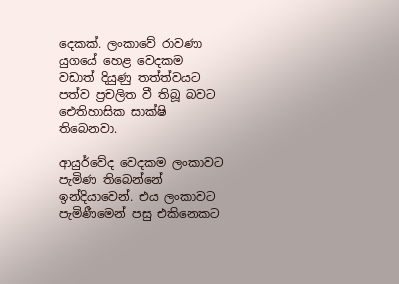දෙකක්. ලංකාවේ රාවණා යුගයේ හෙළ වෙදකම වඩාත් දියුණු තත්ත්වයට පත්ව ප්‍රචලිත වී තිබූ බවට ඓතිහාසික සාක්ෂි තිබෙනවා.

ආයුර්වේද වෙදකම ලංකාවට පැමිණ තිබෙන්නේ ඉන්දියාවෙන්. එය ලංකාවට පැමිණීමෙන් පසු එකිනෙකට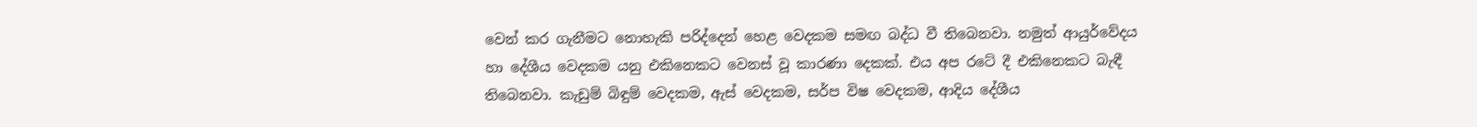වෙන් කර ගැනීමට නොහැකි පරිද්දෙන් හෙළ වෙදකම සමඟ බද්ධ වී තිබෙනවා. නමුත් ආයුර්වේදය හා දේශීය වෙදකම යනු එකිනෙකට වෙනස් වූ කාරණා දෙකක්. එය අප රටේ දී එකිනෙකට බැඳී තිබෙනවා. කැඩුම් බිඳුම් වෙදකම, ඇස් වෙදකම, සර්ප විෂ වෙදකම, ආදිය දේශීය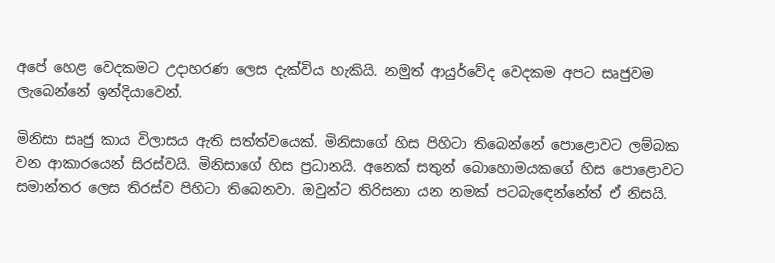අපේ හෙළ වෙදකමට උදාහරණ ලෙස දැක්විය හැකියි. නමුත් ආයුර්වේද වෙදකම අපට සෘජුවම ලැබෙන්නේ ඉන්දියාවෙන්.

මිනිසා සෘජු කාය විලාසය ඇති සත්ත්වයෙක්. මිනිසාගේ හිස පිහිටා තිබෙන්නේ පොළොවට ලම්බක වන ආකාරයෙන් සිරස්වයි. මිනිසාගේ හිස ප්‍රධානයි. අනෙක් සතුන් බොහොමයකගේ හිස පොළොවට සමාන්තර ලෙස තිරස්ව පිහිටා තිබෙනවා. ඔවුන්ට තිරිසනා යන නමක් පටබැඳෙන්නේත් ඒ නිසයි.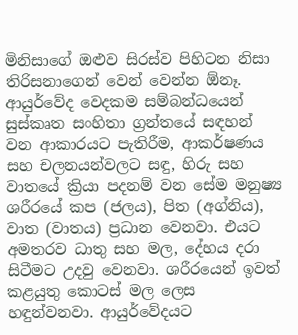මිනිසාගේ ඔළුව සිරස්ව පිහිටන නිසා තිරිසනාගෙන් වෙන් වෙන්න ඕනෑ. ආයුර්වේද වෙදකම සම්බන්ධයෙන් සුස්කෘත සංහිතා ග්‍රන්තයේ සඳහන් වන ආකාරයට පැතිරීම, ආකර්ෂණය සහ චලනයන්වලට සඳු, හිරු සහ වාතයේ ක්‍රියා පදනම් වන සේම මනුෂ්‍ය ශරීරයේ කප (ජලය), පිත (අග්නිය), වාත (වාතය) ප්‍රධාන වෙනවා. එයට අමතරව ධාතු සහ මල, දේහය දරා සිටීමට උදවු වෙනවා. ශරීරයෙන් ඉවත් කළයුතු කොටස් මල ලෙස හඳුන්වනවා. ආයුර්වේදයට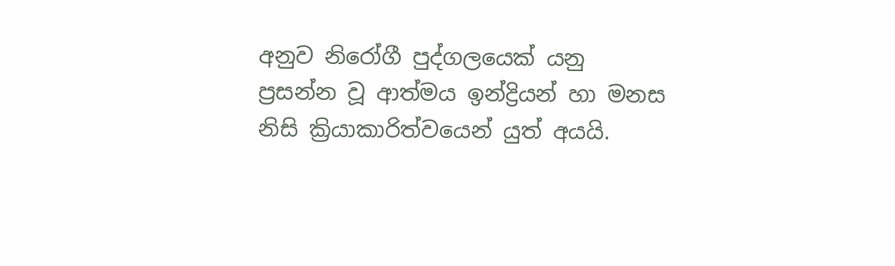අනුව නිරෝගී පුද්ගලයෙක් යනු ප්‍රසන්න වූ ආත්මය ඉන්ද්‍රියන් හා මනස නිසි ක්‍රියාකාරිත්වයෙන් යුත් අයයි.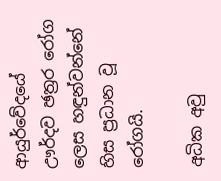ආයුර්වේදයේ ඌර්දව ඡත්‍රර රෝග ලෙස හඳුන්වන්නේ හිස ප්‍රධාන වූ රෝගයි.

අධික අවු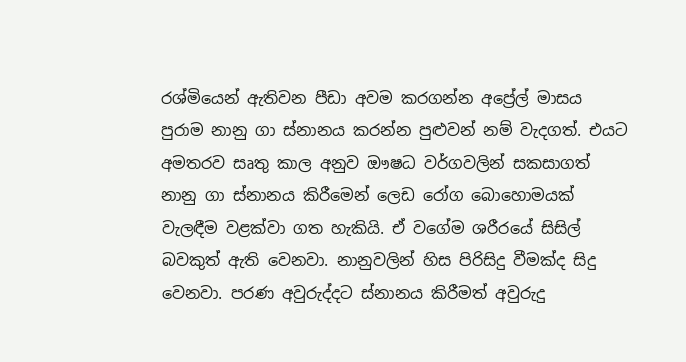රශ්මියෙන් ඇතිවන පීඩා අවම කරගන්න අප්‍රේල් මාසය පුරාම නානු ගා ස්නානය කරන්න පුළුවන් නම් වැදගත්. එයට අමතරව සෘතු කාල අනුව ඖෂධ වර්ගවලින් සකසාගත් නානු ගා ස්නානය කිරීමෙන් ලෙඩ රෝග බොහොමයක් වැලඳීම වළක්වා ගත හැකියි. ඒ වගේම ශරීරයේ සිසිල් බවකුත් ඇති වෙනවා. නානුවලින් හිස පිරිසිදු වීමක්ද සිදු වෙනවා. පරණ අවුරුද්දට ස්නානය කිරීමත් අවුරුදු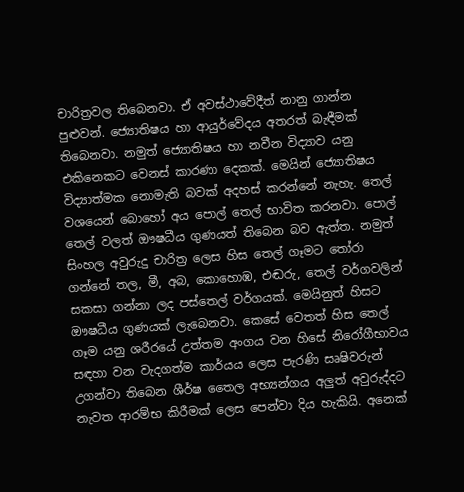චාරිත්‍රවල තිබෙනවා. ඒ අවස්ථාවේදීත් නානු ගාන්න පුළුවන්. ජ්‍යොතිෂය හා ආයුර්වේදය අතරත් බැඳීමක් තිබෙනවා. නමුත් ජ්‍යොතිෂය හා නවීන විද්‍යාව යනු එකිනෙකට වෙනස් කාරණා දෙකක්. මෙයින් ජ්‍යොතිෂය විද්‍යාත්මක නොමැති බවක් අදහස් කරන්නේ නැහැ. තෙල් වශයෙන් බොහෝ අය පොල් තෙල් භාවිත කරනවා. පොල් තෙල් වලත් ඖෂධීය ගුණයත් තිබෙන බව ඇත්ත. නමුත් සිංහල අවුරුදු චාරිත්‍ර ලෙස හිස තෙල් ගෑමට තෝරා ගන්නේ තල, මී, අබ, කොහොඹ, එඬරු, තෙල් වර්ගවලින් සකසා ගන්නා ලද පස්තෙල් වර්ගයක්. මෙයිනුත් හිසට ඖෂධීය ගුණයක් ලැබෙනවා. කෙසේ වෙතත් හිස තෙල් ගෑම යනු ශරීරයේ උත්තම අංගය වන හිසේ නිරෝගීභාවය සඳහා වන වැදගත්ම කාර්යය ලෙස පැරණි සෘෂිවරුන් උගන්වා තිබෙන ශීර්ෂ තෛල අභ්‍යන්ගය අලුත් අවුරුද්දට නැවත ආරම්භ කිරීමක් ලෙස පෙන්වා දිය හැකියි. අනෙක්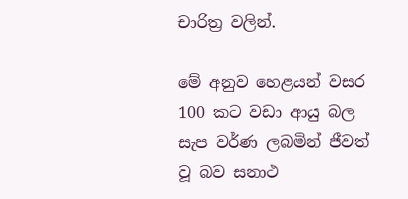චාරිත්‍ර වලින්.

මේ අනුව හෙළයන් වසර 100 කට වඩා ආයු බල සැප වර්ණ ලබමින් ජීවත් වූ බව සනාථ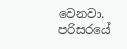වෙනවා. පරිසරයේ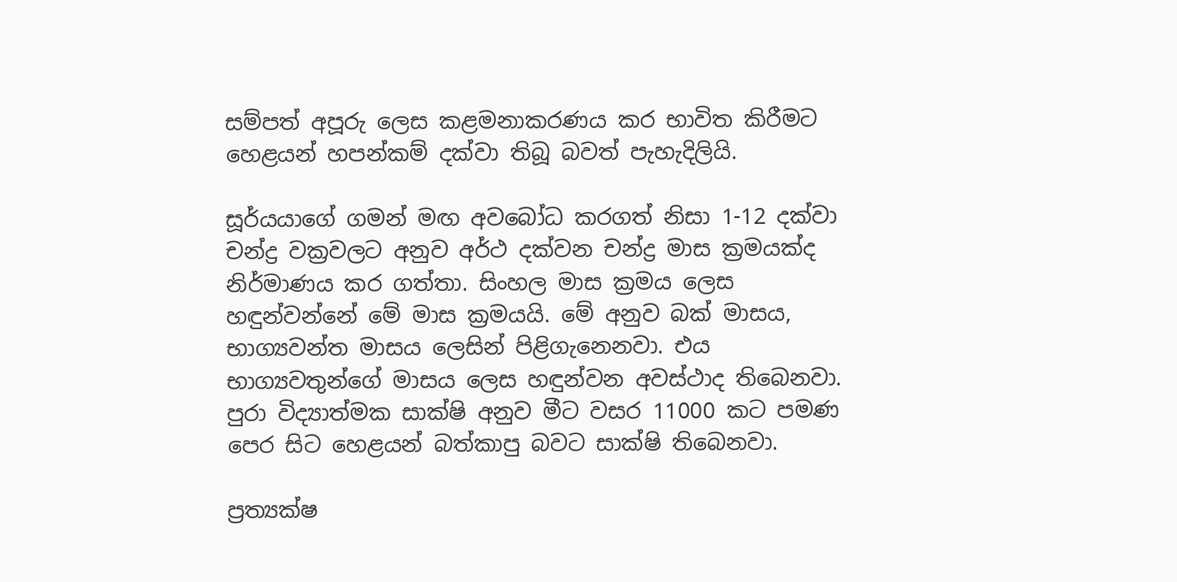සම්පත් අපූරු ලෙස කළමනාකරණය කර භාවිත කිරීමට හෙළයන් හපන්කම් දක්වා තිබූ බවත් පැහැදිලියි.

සූර්යයාගේ ගමන් මඟ අවබෝධ කරගත් නිසා 1-12 දක්වා චන්ද්‍ර වක්‍රවලට අනුව අර්ථ දක්වන චන්ද්‍ර මාස ක්‍රමයක්ද නිර්මාණය කර ගත්තා. සිංහල මාස ක්‍රමය ලෙස හඳුන්වන්නේ මේ මාස ක්‍රමයයි. මේ අනුව බක් මාසය, භාග්‍යවන්ත මාසය ලෙසින් පිළිගැනෙනවා. එය භාග්‍යවතුන්ගේ මාසය ලෙස හඳුන්වන අවස්ථාද තිබෙනවා. පුරා විද්‍යාත්මක සාක්ෂි අනුව මීට වසර 11000 කට පමණ පෙර සිට හෙළයන් බත්කාපු බවට සාක්ෂි තිබෙනවා.

ප්‍රත්‍යක්ෂ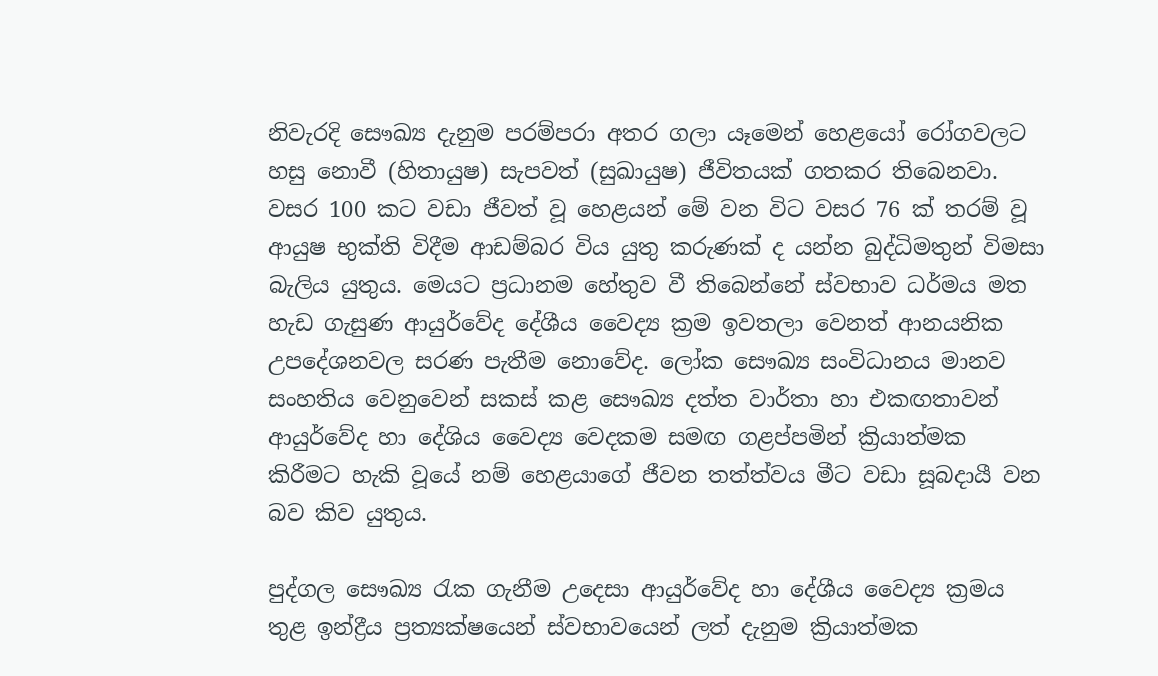නිවැරදි සෞඛ්‍ය දැනුම පරම්පරා අතර ගලා යෑමෙන් හෙළයෝ රෝගවලට හසු නොවී (හිතායුෂ) සැපවත් (සුඛායුෂ) ජීවිතයක් ගතකර තිබෙනවා. වසර 100 කට වඩා ජීවත් වූ හෙළයන් මේ වන විට වසර 76 ක් තරම් වූ ආයුෂ භුක්ති විදීම ආඩම්බර විය යුතු කරුණක් ද යන්න බුද්ධිමතුන් විමසා බැලිය යුතුය. මෙයට ප්‍රධානම හේතුව වී තිබෙන්නේ ස්වභාව ධර්මය මත හැඩ ගැසුණ ආයුර්වේද දේශීය වෛද්‍ය ක්‍රම ඉවතලා වෙනත් ආනයනික උපදේශනවල සරණ පැතීම නොවේද. ලෝක සෞඛ්‍ය සංවිධානය මානව සංහතිය වෙනුවෙන් සකස් කළ සෞඛ්‍ය දත්ත වාර්තා හා එකඟතාවන් ආයුර්වේද හා දේශිය වෛද්‍ය වෙදකම සමඟ ගළප්පමින් ක්‍රියාත්මක කිරීමට හැකි වූයේ නම් හෙළයාගේ ජීවන තත්ත්වය මීට වඩා සූබදායී වන බව කිව යුතුය.

පුද්ගල සෞඛ්‍ය රැක ගැනීම උදෙසා ආයුර්වේද හා දේශීය වෛද්‍ය ක්‍රමය තුළ ඉන්ද්‍රීය ප්‍රත්‍යක්ෂයෙන් ස්වභාවයෙන් ලත් දැනුම ක්‍රියාත්මක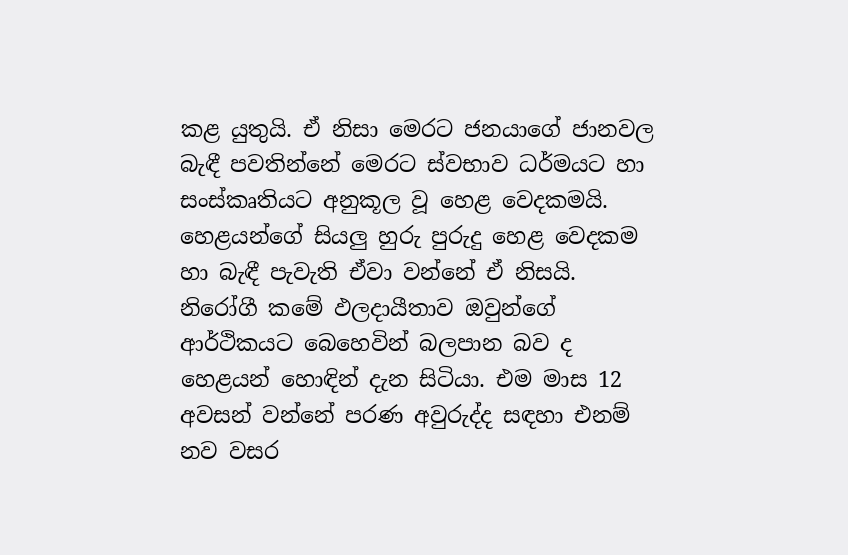කළ යුතුයි. ඒ නිසා මෙරට ජනයාගේ ජානවල බැඳී පවතින්නේ මෙරට ස්වභාව ධර්මයට හා සංස්කෘතියට අනුකූල වූ හෙළ වෙදකමයි. හෙළයන්ගේ සියලු හුරු පුරුදු හෙළ වෙදකම හා බැඳී පැවැති ඒවා වන්නේ ඒ නිසයි. නිරෝගී කමේ ඵලදායීතාව ඔවුන්ගේ ආර්ථිකයට බෙහෙවින් බලපාන බව ද හෙළයන් හොඳින් දැන සිටියා. එම මාස 12 අවසන් වන්නේ පරණ අවුරුද්ද සඳහා එනම් නව වසර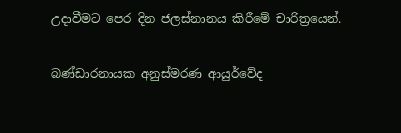උදාවීමට පෙර දින ජලස්නානය කිරීමේ චාරිත්‍රයෙන්.

බණ්ඩාරනායක අනුස්මරණ ආයුර්වේද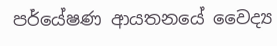පර්යේෂණ ආයතනයේ වෛද්‍ය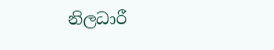නිලධාරී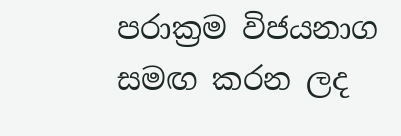පරාක්‍රම විජයනාග සමඟ කරන ලද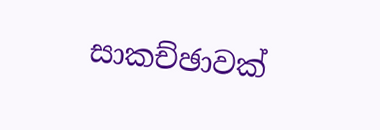සාකච්ඡාවක්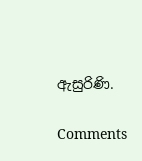ඇසුරිණි.

Comments